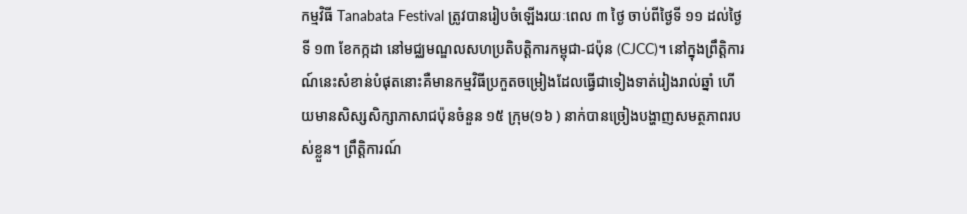កម្មវិធី Tanabata Festival ត្រូវបានរៀបចំឡើងរយៈពេល ៣ ថ្ងៃ ចាប់ពីថ្ងៃទី ១១ ដល់ថ្ងៃទី ១៣ ខែកក្កដា នៅមជ្ឈមណ្ឌលសហប្រតិបត្តិការកម្ពុជា-ជប៉ុន (CJCC)។ នៅក្នុងព្រឹត្តិការណ៍នេះសំខាន់បំផុតនោះគឺមានកម្មវិធីប្រកួតចម្រៀងដែលធ្វើជាទៀងទាត់រៀងរាល់ឆ្នាំ ហើយមានសិស្សសិក្សាភាសាជប៉ុនចំនួន ១៥ ក្រុម(១៦ ) នាក់បានច្រៀងបង្ហាញសមត្ថភាពរបស់ខ្លួន។ ព្រឹត្តិការណ៍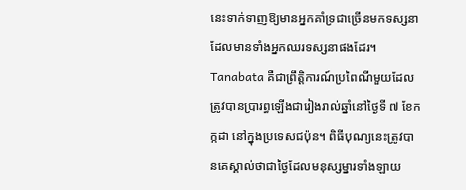នេះទាក់ទាញឱ្យមានអ្នកគាំទ្រជាច្រើនមកទស្សនា ដែលមានទាំងអ្នកឈរទស្សនាផងដែរ។
Tanabata គឺជាព្រឹត្តិការណ៍ប្រពៃណីមួយដែលត្រូវបានប្រារព្ធឡើងជារៀងរាល់ឆ្នាំនៅថ្ងៃទី ៧ ខែកក្កដា នៅក្នុងប្រទេសជប៉ុន។ ពិធីបុណ្យនេះត្រូវបានគេស្គាល់ថាជាថ្ងៃដែលមនុស្សម្នារទាំងឡាយ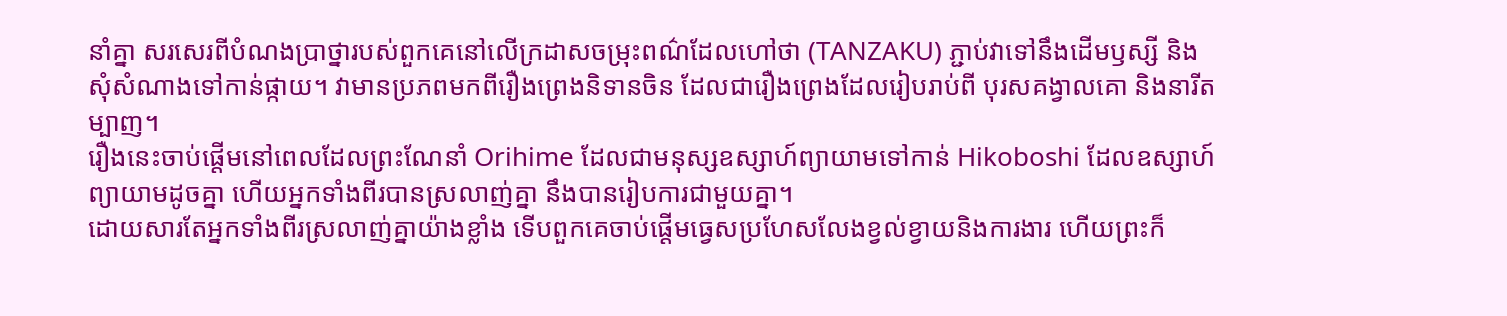នាំគ្នា សរសេរពីបំណងប្រាថ្នារបស់ពួកគេនៅលើក្រដាសចម្រុះពណ៌ដែលហៅថា (TANZAKU) ភ្ជាប់វាទៅនឹងដើមឫស្សី និងសុំសំណាងទៅកាន់ផ្កាយ។ វាមានប្រភពមកពីរឿងព្រេងនិទានចិន ដែលជារឿងព្រេងដែលរៀបរាប់ពី បុរសគង្វាលគោ និងនារីតម្បាញ។
រឿងនេះចាប់ផ្តើមនៅពេលដែលព្រះណែនាំ Orihime ដែលជាមនុស្សឧស្សាហ៍ព្យាយាមទៅកាន់ Hikoboshi ដែលឧស្សាហ៍ព្យាយាមដូចគ្នា ហើយអ្នកទាំងពីរបានស្រលាញ់គ្នា នឹងបានរៀបការជាមួយគ្នា។
ដោយសារតែអ្នកទាំងពីរស្រលាញ់គ្នាយ៉ាងខ្លាំង ទើបពួកគេចាប់ផ្ដើមធ្វេសប្រហែសលែងខ្វល់ខ្វាយនិងការងារ ហើយព្រះក៏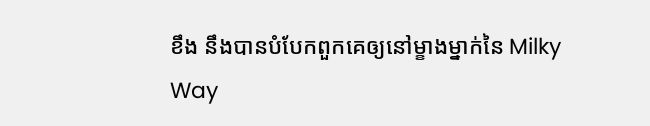ខឹង នឹងបានបំបែកពួកគេឲ្យនៅម្ខាងម្នាក់នៃ Milky Way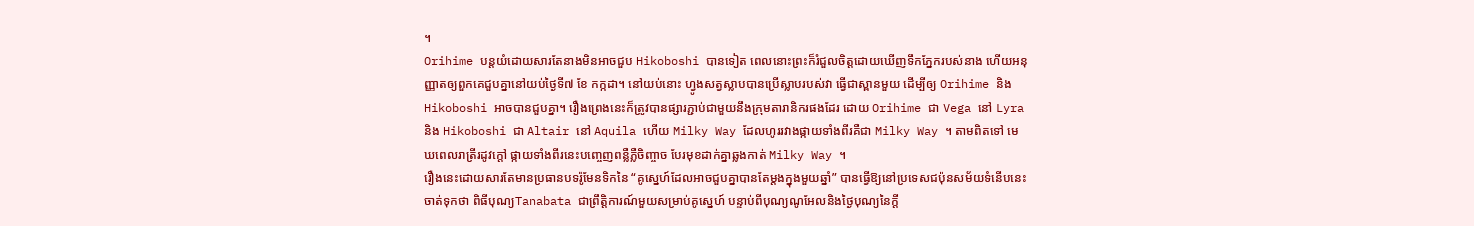។
Orihime បន្តយំដោយសារតែនាងមិនអាចជួប Hikoboshi បានទៀត ពេលនោះព្រះក៏រំជួលចិត្តដោយឃើញទឹកភ្នែករបស់នាង ហើយអនុញ្ញាតឲ្យពួកគេជួបគ្នានៅយប់ថ្ងៃទី៧ ខែ កក្កដា។ នៅយប់នោះ ហ្វូងសត្វស្លាបបានប្រើស្លាបរបស់វា ធ្វើជាស្ពានមួយ ដើម្បីឲ្យ Orihime និង Hikoboshi អាចបានជួបគ្នា។ រឿងព្រេងនេះក៏ត្រូវបានផ្សារភ្ជាប់ជាមួយនឹងក្រុមតារានិករផងដែរ ដោយ Orihime ជា Vega នៅ Lyra និង Hikoboshi ជា Altair នៅ Aquila ហើយ Milky Way ដែលហូររវាងផ្កាយទាំងពីរគឺជា Milky Way ។ តាមពិតទៅ មេឃពេលរាត្រីរដូវក្តៅ ផ្កាយទាំងពីរនេះបញ្ចេញពន្លឺភ្លឺចិញ្ចាច បែរមុខដាក់គ្នាឆ្លងកាត់ Milky Way ។
រឿងនេះដោយសារតែមានប្រធានបទរ៉ូមែនទិកនៃ “គូស្នេហ៍ដែលអាចជួបគ្នាបានតែម្ដងក្នុងមួយឆ្នាំ” បានធ្វើឱ្យនៅប្រទេសជប៉ុនសម័យទំនើបនេះចាត់ទុកថា ពិធីបុណ្យTanabata ជាព្រឹត្តិការណ៍មួយសម្រាប់គូស្នេហ៍ បន្ទាប់ពីបុណ្យណូអែលនិងថ្ងៃបុណ្យនៃក្តី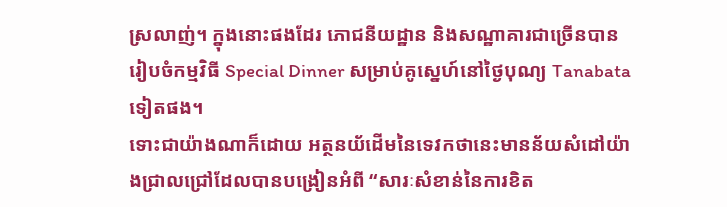ស្រលាញ់។ ក្នុងនោះផងដែរ ភោជនីយដ្ឋាន និងសណ្ឋាគារជាច្រើនបានរៀបចំកម្មវិធី Special Dinner សម្រាប់គូស្នេហ៍នៅថ្ងៃបុណ្យ Tanabata ទៀតផង។
ទោះជាយ៉ាងណាក៏ដោយ អត្ថនយ័ដើមនៃទេវកថានេះមានន័យសំដៅយ៉ាងជ្រាលជ្រៅដែលបានបង្រៀនអំពី “សារៈសំខាន់នៃការខិត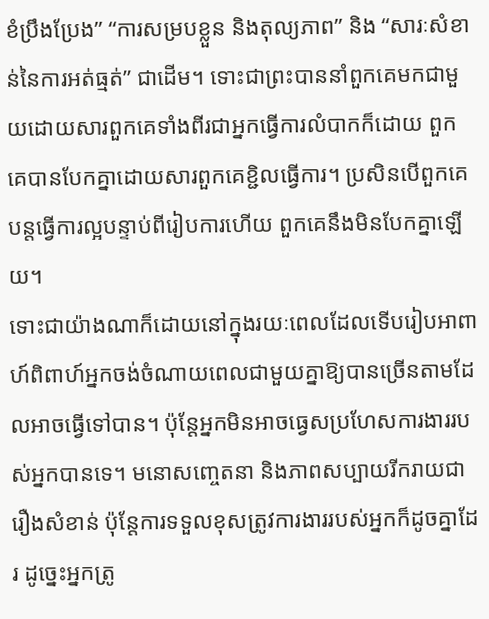ខំប្រឹងប្រែង” “ការសម្របខ្លួន និងតុល្យភាព” និង “សារៈសំខាន់នៃការអត់ធ្មត់” ជាដើម។ ទោះជាព្រះបាននាំពួកគេមកជាមួយដោយសារពួកគេទាំងពីរជាអ្នកធ្វើការលំបាកក៏ដោយ ពួកគេបានបែកគ្នាដោយសារពួកគេខ្ជិលធ្វើការ។ ប្រសិនបើពួកគេបន្តធ្វើការល្អបន្ទាប់ពីរៀបការហើយ ពួកគេនឹងមិនបែកគ្នាឡើយ។
ទោះជាយ៉ាងណាក៏ដោយនៅក្នុងរយៈពេលដែលទើបរៀបអាពាហ៍ពិពាហ៍អ្នកចង់ចំណាយពេលជាមួយគ្នាឱ្យបានច្រើនតាមដែលអាចធ្វើទៅបាន។ ប៉ុន្តែអ្នកមិនអាចធ្វេសប្រហែសការងាររបស់អ្នកបានទេ។ មនោសញ្ចេតនា និងភាពសប្បាយរីករាយជារឿងសំខាន់ ប៉ុន្តែការទទួលខុសត្រូវការងាររបស់អ្នកក៏ដូចគ្នាដែរ ដូច្នេះអ្នកត្រូ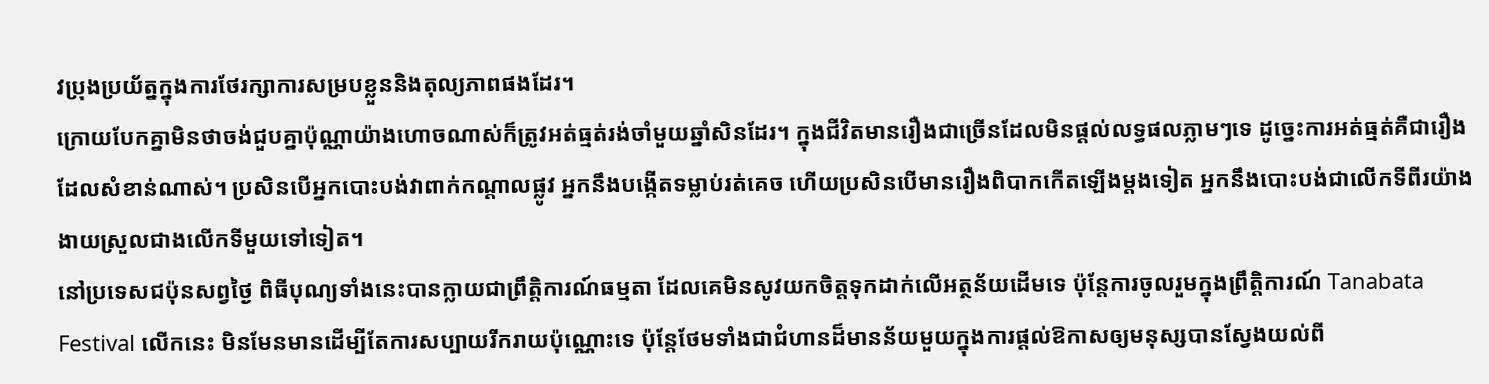វប្រុងប្រយ័ត្នក្នុងការថែរក្សាការសម្របខ្លួននិងតុល្យភាពផងដែរ។
ក្រោយបែកគ្នាមិនថាចង់ជួបគ្នាប៉ុណ្ណាយ៉ាងហោចណាស់ក៏ត្រូវអត់ធ្មត់រង់ចាំមួយឆ្នាំសិនដែរ។ ក្នុងជីវិតមានរឿងជាច្រើនដែលមិនផ្តល់លទ្ធផលភ្លាមៗទេ ដូច្នេះការអត់ធ្មត់គឺជារឿងដែលសំខាន់ណាស់។ ប្រសិនបើអ្នកបោះបង់វាពាក់កណ្តាលផ្លូវ អ្នកនឹងបង្កើតទម្លាប់រត់គេច ហើយប្រសិនបើមានរឿងពិបាកកើតឡើងម្តងទៀត អ្នកនឹងបោះបង់ជាលើកទីពីរយ៉ាងងាយស្រួលជាងលើកទីមួយទៅទៀត។
នៅប្រទេសជប៉ុនសព្វថ្ងៃ ពិធីបុណ្យទាំងនេះបានក្លាយជាព្រឹត្តិការណ៍ធម្មតា ដែលគេមិនសូវយកចិត្តទុកដាក់លើអត្ថន័យដើមទេ ប៉ុន្តែការចូលរួមក្នុងព្រឹត្តិការណ៍ Tanabata Festival លើកនេះ មិនមែនមានដើម្បីតែការសប្បាយរីករាយប៉ុណ្ណោះទេ ប៉ុន្តែថែមទាំងជាជំហានដ៏មានន័យមួយក្នុងការផ្ដល់ឱកាសឲ្យមនុស្សបានស្វែងយល់ពី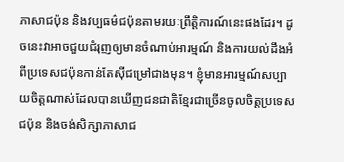ភាសាជប៉ុន និងវប្បធម៌ជប៉ុនតាមរយៈព្រឹត្តិការណ៍នេះផងដែរ។ ដូចនេះវាអាចជួយជំរុញឲ្យមានចំណាប់អារម្មណ៍ និងការយល់ដឹងអំពីប្រទេសជប៉ុនកាន់តែស៊ីជម្រៅជាងមុន។ ខ្ញុំមានអារម្មណ៍សប្បាយចិត្តណាស់ដែលបានឃើញជនជាតិខ្មែរជាច្រើនចូលចិត្តប្រទេសជប៉ុន និងចង់សិក្សាភាសាជ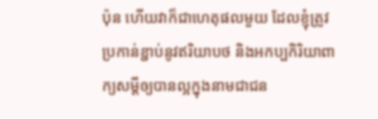ប៉ុន ហើយវាក៏ជាហេតុផលមួយ ដែលខ្ញុំត្រូវប្រកាន់ខ្ជាប់នូវឥរិយាបថ និងអកប្បកិរិយាពាក្យសម្តីឲ្យបានល្អក្នុងនាមជាជន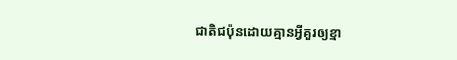ជាតិជប៉ុនដោយគ្មានអ្វីគួរឲ្យខ្មា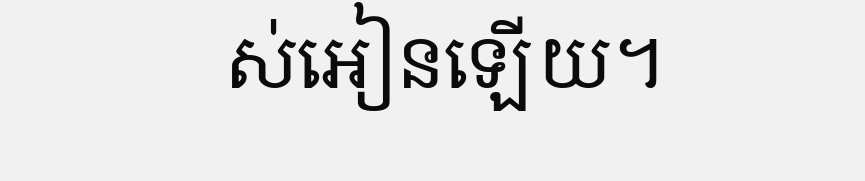ស់អៀនឡើយ។